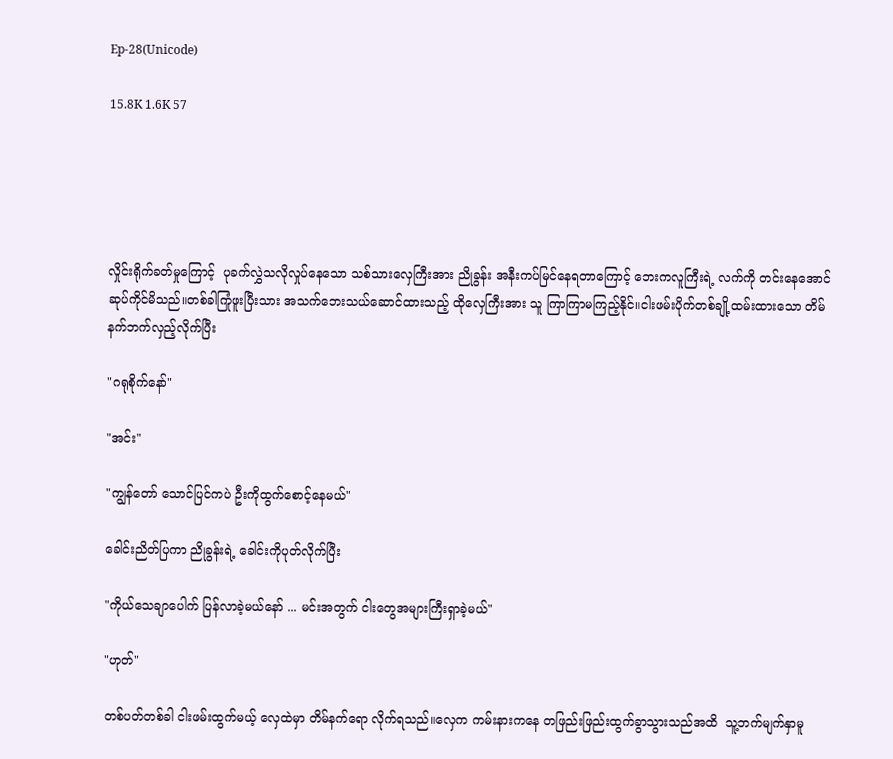Ep-28(Unicode)

15.8K 1.6K 57





လှိုင်းရိုက်ခတ်မှုကြောင့်  ပုခက်လွှဲသလိုလှုပ်နေသော သစ်သားလှေကြီးအား ညိုခွန်း အနီးကပ်မြင်နေရတာကြောင့် ဘေးကလူကြီးရဲ့ လက်ကို တင်းနေအောင်ဆုပ်ကိုင်မိသည်။တစ်ခါကြုံဖူးပြီးသား အသက်ဘေးသယ်ဆောင်ထားသည့် ထိုလှေကြီးအား သူ ကြာကြာမကြည့်နိုင်။ငါးဖမ်းပိုက်တစ်ချို့ထမ်းထားသော တိမ်နက်ဘက်လှည့်လိုက်ပြီး

"ဂရုစိုက်နော်"

"အင်း"

"ကျွန်တော် သောင်ပြင်ကပဲ ဦးကိုထွက်စောင့်နေမယ်"

ခေါင်းညိတ်ပြကာ ညိုခွန်းရဲ့ ခေါင်းကိုပုတ်လိုက်ပြီး

"ကိုယ်သေချာပေါက် ပြန်လာခဲ့မယ်နော် ... မင်းအတွက် ငါးတွေအများကြီးရှာခဲ့မယ်"

"ဟုတ်"

တစ်ပတ်တစ်ခါ ငါးဖမ်းထွက်မယ့် လှေထဲမှာ တိမ်နက်ရော လိုက်ရသည်။လှေက ကမ်းနားကနေ တဖြည်းဖြည်းထွက်ခွာသွားသည်အထိ  သူ့ဘက်မျက်နှာမူ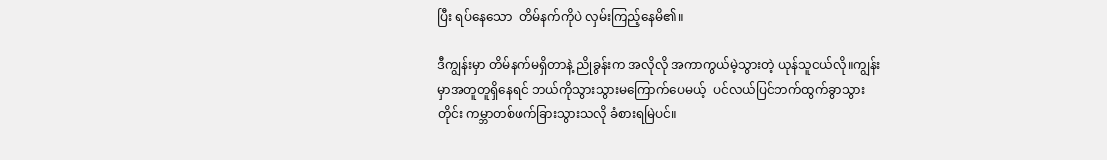ပြီး ရပ်နေသော  တိမ်နက်ကိုပဲ လှမ်းကြည့်နေမိ၏။

ဒီကျွန်းမှာ တိမ်နက်မရှိတာနဲ့ ညိုခွန်းက အလိုလို အကာကွယ်မဲ့သွားတဲ့ ယုန်သူငယ်လို။ကျွန်းမှာအတူတူရှိနေရင် ဘယ်ကိုသွားသွားမကြောက်ပေမယ့်  ပင်လယ်ပြင်ဘက်ထွက်ခွာသွားတိုင်း ကမ္ဘာတစ်ဖက်ခြားသွားသလို ခံစားရမြဲပင်။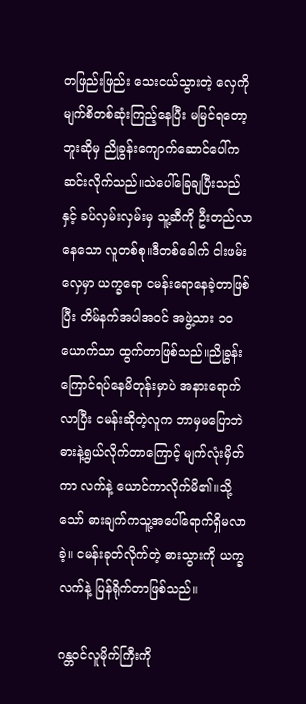တဖြည်းဖြည်း သေးငယ်သွားတဲ့ လှေကို မျက်စိတစ်ဆုံးကြည့်နေပြီး မမြင်ရတော့ဘူးဆိုမှ ညိုခွန်းကျောက်ဆောင်ပေါ်ကဆင်းလိုက်သည်။သဲပေါ်ခြေချပြီးသည်နှင့် ခပ်လှမ်းလှမ်းမှ သူ့ဆီကို ဦးတည်လာနေသော လူတစ်စု။ဒီတစ်ခေါက် ငါးဖမ်းလှေမှာ ယက္ခရော ငမန်းရောနေခဲ့တာဖြစ်ပြီး တိမ်နက်အပါအဝင် အဖွဲ့သား ၁၀ယောက်သာ ထွက်တာဖြစ်သည်။ညိုခွန်း ကြောင်ရပ်နေမိတုန်းမှာပဲ အနားရောက်လာပြီး ငမန်းဆိုတဲ့လူက ဘာမှမပြောဘဲ ဓားနဲ့ရွယ်လိုက်တာကြောင့် မျက်လုံးမှိတ်ကာ လက်နဲ့ ယောင်ကာလိုက်မိ၏။သို့သော် ဓားချက်ကသူ့အပေါ်ရောက်ရှိမလာခဲ့။ ငမန်းခုတ်လိုက်တဲ့ ဓားသွားကို ယက္ခလက်နဲ့ ပြန်ရိုက်တာဖြစ်သည်။

ဂန္တဝင်လူမိုက်ကြီးကို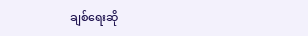ချစ်ရေးဆို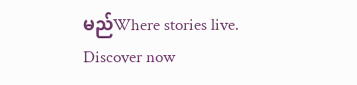မည်Where stories live. Discover now